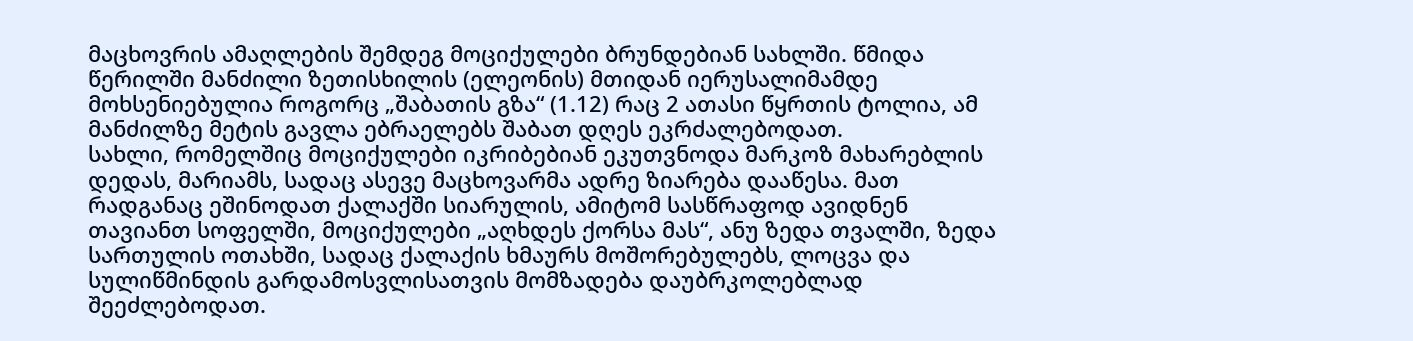მაცხოვრის ამაღლების შემდეგ მოციქულები ბრუნდებიან სახლში. წმიდა წერილში მანძილი ზეთისხილის (ელეონის) მთიდან იერუსალიმამდე მოხსენიებულია როგორც „შაბათის გზა“ (1.12) რაც 2 ათასი წყრთის ტოლია, ამ მანძილზე მეტის გავლა ებრაელებს შაბათ დღეს ეკრძალებოდათ.
სახლი, რომელშიც მოციქულები იკრიბებიან ეკუთვნოდა მარკოზ მახარებლის დედას, მარიამს, სადაც ასევე მაცხოვარმა ადრე ზიარება დააწესა. მათ რადგანაც ეშინოდათ ქალაქში სიარულის, ამიტომ სასწრაფოდ ავიდნენ თავიანთ სოფელში, მოციქულები „აღხდეს ქორსა მას“, ანუ ზედა თვალში, ზედა სართულის ოთახში, სადაც ქალაქის ხმაურს მოშორებულებს, ლოცვა და სულიწმინდის გარდამოსვლისათვის მომზადება დაუბრკოლებლად შეეძლებოდათ.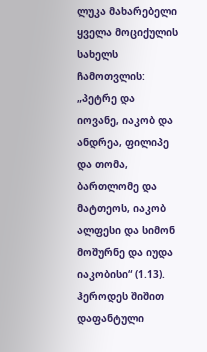ლუკა მახარებელი ყველა მოციქულის სახელს ჩამოთვლის: „პეტრე და იოვანე, იაკობ და ანდრეა, ფილიპე და თომა, ბართლომე და მატთეოს, იაკობ ალფესი და სიმონ მოშურნე და იუდა იაკობისი“ (1.13). ჰეროდეს შიშით დაფანტული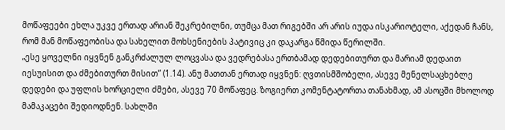მოწაფეები ეხლა უკვე ერთად არიან შეკრებილნი, თუმცა მათ რიგებში არ არის იუდა ისკარიოტელი, აქედან ჩანს, რომ მან მოწაფეობისა და სახელით მოხსენიების პატივიც კი დაკარგა წმიდა წერილში.
„ესე ყოველნი იყვნენ განკრძალულ ლოცვასა და ვედრებასა ერთბამად დედებითურთ და მარიამ დედაით იესუისით და ძმებითურთ მისით“ (1.14). ანუ მათთან ერთად იყვნენ: ღვთისმშობელი, ასევე მენელსაცხებლე დედები და უფლის ხორციელი ძმები, ასევე 70 მოწაფეც. ზოგიერთ კომენტატორთა თანახმად, ამ ასოცში მხოლოდ მამაკაცები შედიოდნენ. სახლში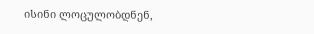ისინი ლოცულობდნენ,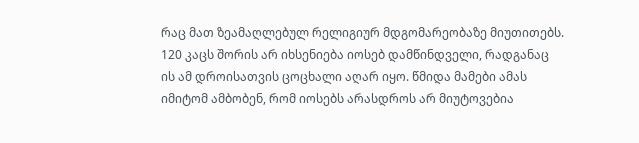რაც მათ ზეამაღლებულ რელიგიურ მდგომარეობაზე მიუთითებს. 120 კაცს შორის არ იხსენიება იოსებ დამწინდველი, რადგანაც ის ამ დროისათვის ცოცხალი აღარ იყო. წმიდა მამები ამას იმიტომ ამბობენ, რომ იოსებს არასდროს არ მიუტოვებია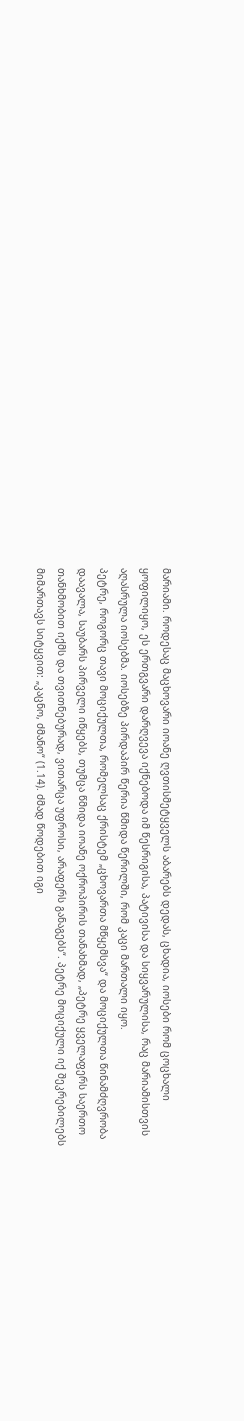მარიამი. როდესაც მაცხოვარი იოანე ღვთისმეტყველს აბარებს დედას, ცხადია, იოსები რომ ცოცხალი ყოფილიყო, ეს ერთგვარი დარღვევა იქნებოდა იმ წესრიგისა, პატივისა და სიყვარულისა, რაც მარიამისთვის აღასრულა იოსებმა. იოსებზე პირდაპირ წერია წმიდა წერილში, რომ კაცი მართალი იყო.
პეტრე, როგორც თავი მოციქულთა, რომელსაც ქრისტემ „ცხოვართა მწყემსვა“ და მოციქულთა წინამძღვრობა დაავალა, საუბარს პირველი იწყებს, თუმცა წმიდა იოანე ოქროპირის თანახმად, „პეტრე ყველაფერს საერთო თანხმობით იქმს და თვითნებურად, ვითარცა უფროსი, არაფერს განაგებს“. პეტრე მოციქული იქ შეკრებილებს მიმართავს სიტყვით: „კაცნო, ძმანო“ (1.14). ძმად წოდებით იგი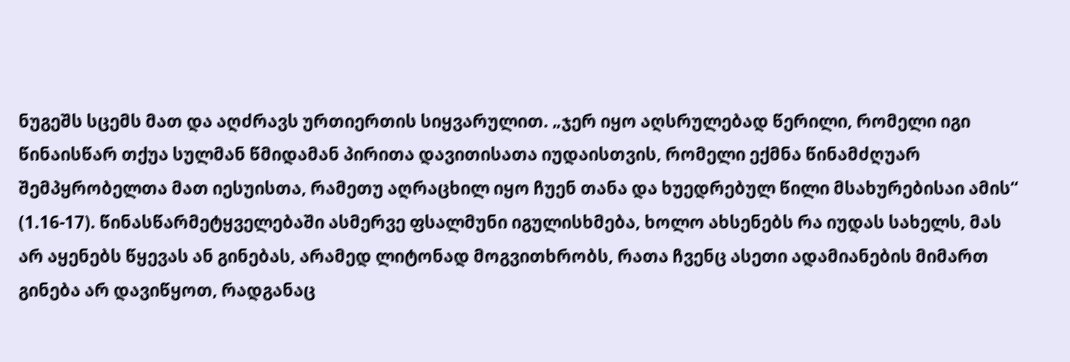ნუგეშს სცემს მათ და აღძრავს ურთიერთის სიყვარულით. „ჯერ იყო აღსრულებად წერილი, რომელი იგი წინაისწარ თქუა სულმან წმიდამან პირითა დავითისათა იუდაისთვის, რომელი ექმნა წინამძღუარ შემპყრობელთა მათ იესუისთა, რამეთუ აღრაცხილ იყო ჩუენ თანა და ხუედრებულ წილი მსახურებისაი ამის“ (1.16-17). წინასწარმეტყველებაში ასმერვე ფსალმუნი იგულისხმება, ხოლო ახსენებს რა იუდას სახელს, მას არ აყენებს წყევას ან გინებას, არამედ ლიტონად მოგვითხრობს, რათა ჩვენც ასეთი ადამიანების მიმართ გინება არ დავიწყოთ, რადგანაც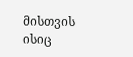მისთვის ისიც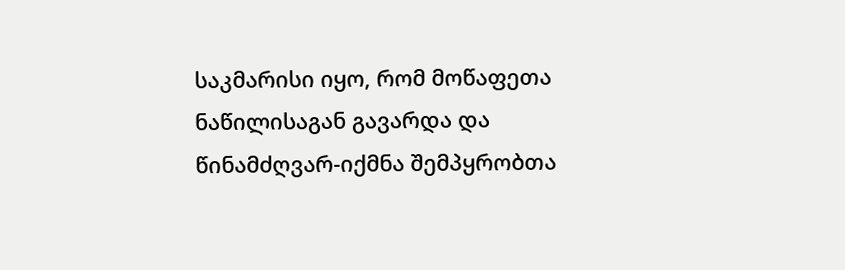საკმარისი იყო, რომ მოწაფეთა ნაწილისაგან გავარდა და წინამძღვარ-იქმნა შემპყრობთა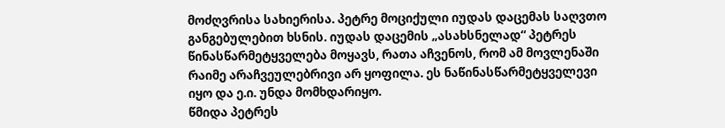მოძღვრისა სახიერისა. პეტრე მოციქული იუდას დაცემას საღვთო განგებულებით ხსნის. იუდას დაცემის „ასახსნელად“ პეტრეს წინასწარმეტყველება მოყავს, რათა აჩვენოს, რომ ამ მოვლენაში რაიმე არაჩვეულებრივი არ ყოფილა. ეს ნაწინასწარმეტყველევი იყო და ე.ი. უნდა მომხდარიყო.
წმიდა პეტრეს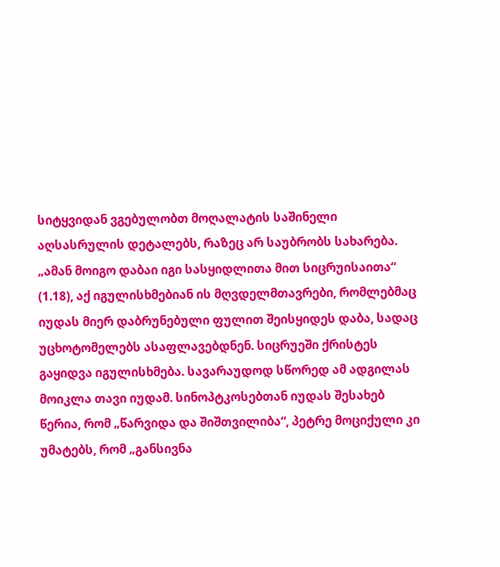სიტყვიდან ვგებულობთ მოღალატის საშინელი აღსასრულის დეტალებს, რაზეც არ საუბრობს სახარება. „ამან მოიგო დაბაი იგი სასყიდლითა მით სიცრუისაითა“ (1.18), აქ იგულისხმებიან ის მღვდელმთავრები, რომლებმაც იუდას მიერ დაბრუნებული ფულით შეისყიდეს დაბა, სადაც უცხოტომელებს ასაფლავებდნენ. სიცრუეში ქრისტეს გაყიდვა იგულისხმება. სავარაუდოდ სწორედ ამ ადგილას მოიკლა თავი იუდამ. სინოპტკოსებთან იუდას შესახებ წერია, რომ „წარვიდა და შიშთვილიბა“, პეტრე მოციქული კი უმატებს, რომ „განსივნა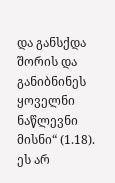და განსქდა შორის და განიბნინეს ყოველნი ნაწლევნი მისნი“ (1.18). ეს არ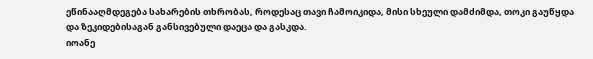ეწინააღმდეგება სახარების თხრობას, როდესაც თავი ჩამოიკიდა, მისი სხეული დამძიმდა, თოკი გაუწყდა და ზეკიდებისაგან განსივებული დაეცა და გასკდა.
იოანე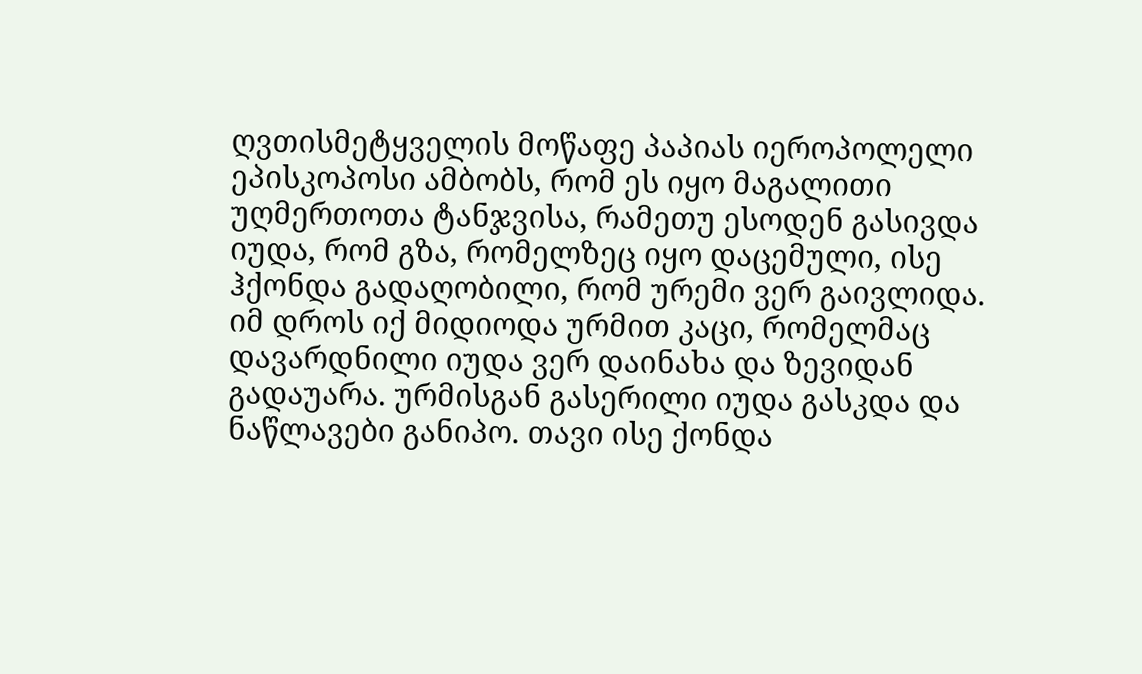ღვთისმეტყველის მოწაფე პაპიას იეროპოლელი ეპისკოპოსი ამბობს, რომ ეს იყო მაგალითი უღმერთოთა ტანჯვისა, რამეთუ ესოდენ გასივდა იუდა, რომ გზა, რომელზეც იყო დაცემული, ისე ჰქონდა გადაღობილი, რომ ურემი ვერ გაივლიდა. იმ დროს იქ მიდიოდა ურმით კაცი, რომელმაც დავარდნილი იუდა ვერ დაინახა და ზევიდან გადაუარა. ურმისგან გასერილი იუდა გასკდა და ნაწლავები განიპო. თავი ისე ქონდა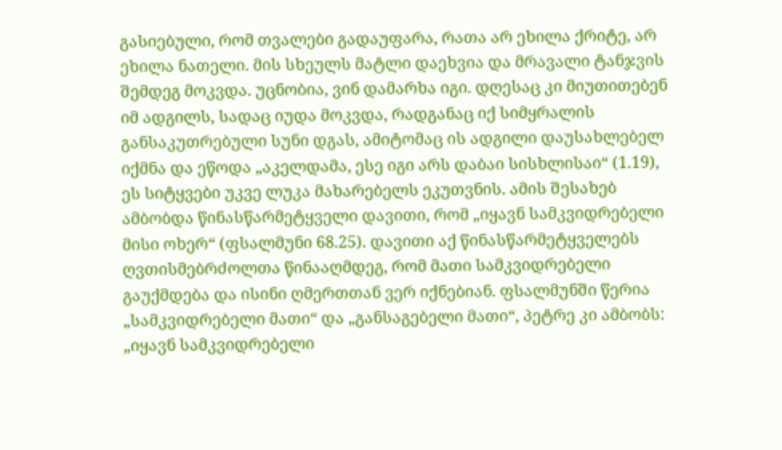გასიებული, რომ თვალები გადაუფარა, რათა არ ეხილა ქრიტე, არ ეხილა ნათელი. მის სხეულს მატლი დაეხვია და მრავალი ტანჯვის შემდეგ მოკვდა. უცნობია, ვინ დამარხა იგი. დღესაც კი მიუთითებენ იმ ადგილს, სადაც იუდა მოკვდა, რადგანაც იქ სიმყრალის განსაკუთრებული სუნი დგას, ამიტომაც ის ადგილი დაუსახლებელ იქმნა და ეწოდა „აკელდამა, ესე იგი არს დაბაი სისხლისაი“ (1.19), ეს სიტყვები უკვე ლუკა მახარებელს ეკუთვნის. ამის შესახებ ამბობდა წინასწარმეტყველი დავითი, რომ „იყავნ სამკვიდრებელი მისი ოხერ“ (ფსალმუნი 68.25). დავითი აქ წინასწარმეტყველებს ღვთისმებრძოლთა წინააღმდეგ, რომ მათი სამკვიდრებელი გაუქმდება და ისინი ღმერთთან ვერ იქნებიან. ფსალმუნში წერია „სამკვიდრებელი მათი“ და „განსაგებელი მათი“, პეტრე კი ამბობს: „იყავნ სამკვიდრებელი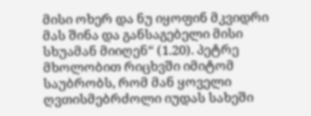მისი ოხერ და ნუ იყოფინ მკვიდრი მას შინა და განსაგებელი მისი სხუამან მიიღენ“ (1.20). პეტრე მხოლობით რიცხვში იმიტომ საუბრობს, რომ მან ყოველი ღვთისმებრძოლი იუდას სახეში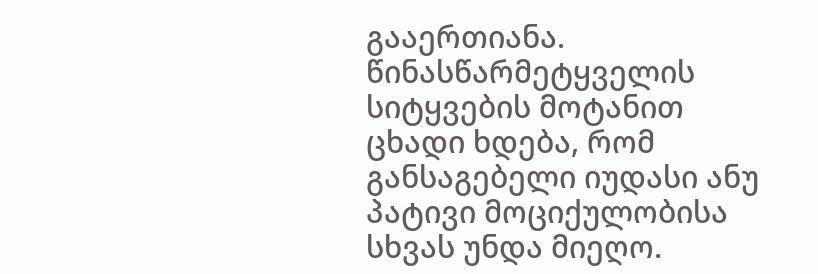გააერთიანა. წინასწარმეტყველის სიტყვების მოტანით ცხადი ხდება, რომ განსაგებელი იუდასი ანუ პატივი მოციქულობისა სხვას უნდა მიეღო.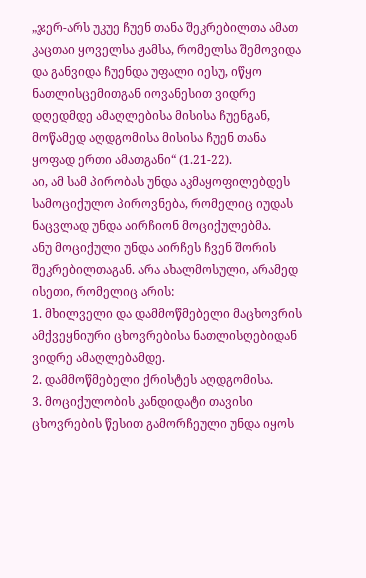„ჯერ-არს უკუე ჩუენ თანა შეკრებილთა ამათ კაცთაი ყოველსა ჟამსა, რომელსა შემოვიდა და განვიდა ჩუენდა უფალი იესუ, იწყო ნათლისცემითგან იოვანესით ვიდრე დღედმდე ამაღლებისა მისისა ჩუენგან, მოწამედ აღდგომისა მისისა ჩუენ თანა ყოფად ერთი ამათგანი“ (1.21-22).
აი, ამ სამ პირობას უნდა აკმაყოფილებდეს სამოციქულო პიროვნება, რომელიც იუდას ნაცვლად უნდა აირჩიონ მოციქულებმა.
ანუ მოციქული უნდა აირჩეს ჩვენ შორის შეკრებილთაგან. არა ახალმოსული, არამედ ისეთი, რომელიც არის:
1. მხილველი და დამმოწმებელი მაცხოვრის ამქვეყნიური ცხოვრებისა ნათლისღებიდან ვიდრე ამაღლებამდე.
2. დამმოწმებელი ქრისტეს აღდგომისა.
3. მოციქულობის კანდიდატი თავისი ცხოვრების წესით გამორჩეული უნდა იყოს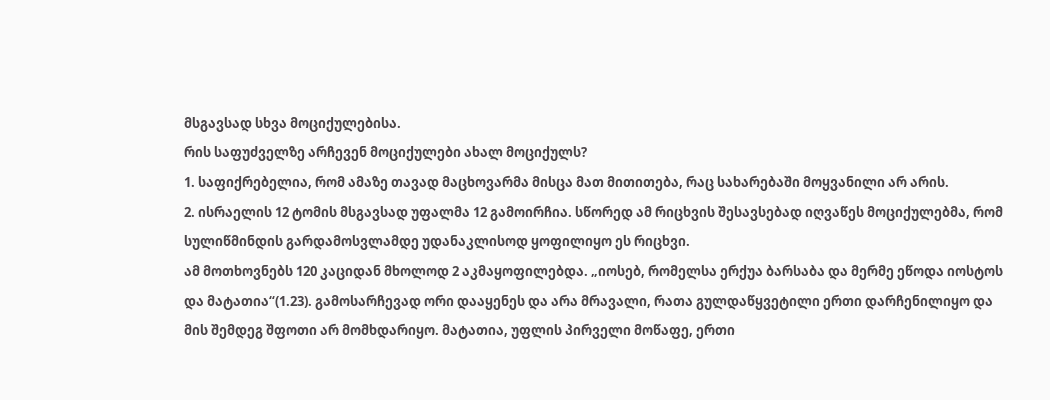მსგავსად სხვა მოციქულებისა.
რის საფუძველზე არჩევენ მოციქულები ახალ მოციქულს?
1. საფიქრებელია, რომ ამაზე თავად მაცხოვარმა მისცა მათ მითითება, რაც სახარებაში მოყვანილი არ არის.
2. ისრაელის 12 ტომის მსგავსად უფალმა 12 გამოირჩია. სწორედ ამ რიცხვის შესავსებად იღვაწეს მოციქულებმა, რომ სულიწმინდის გარდამოსვლამდე უდანაკლისოდ ყოფილიყო ეს რიცხვი.
ამ მოთხოვნებს 120 კაციდან მხოლოდ 2 აკმაყოფილებდა. „იოსებ, რომელსა ერქუა ბარსაბა და მერმე ეწოდა იოსტოს და მატათია“(1.23). გამოსარჩევად ორი დააყენეს და არა მრავალი, რათა გულდაწყვეტილი ერთი დარჩენილიყო და მის შემდეგ შფოთი არ მომხდარიყო. მატათია, უფლის პირველი მოწაფე, ერთი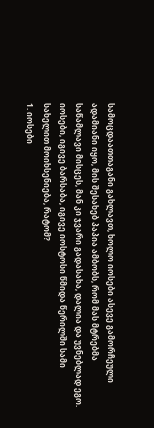სამოცდაათთაგანი გახლავთ, ხოლო იოსები ასევე გამორჩეული ადამიანი იყო, მის შესახებ პაპია ამბობს, რომ მას მტრებმა საწამლავი მისცეს, მან კი ჯვარი გადასახა, დალია და უვნებლად ეგო.
იოსები, იგივე ბარსაბა, იგივე იოსტოსი წმიდა წერილში სამი სახელით მოიხსენიება, რატომ?
1. იოსები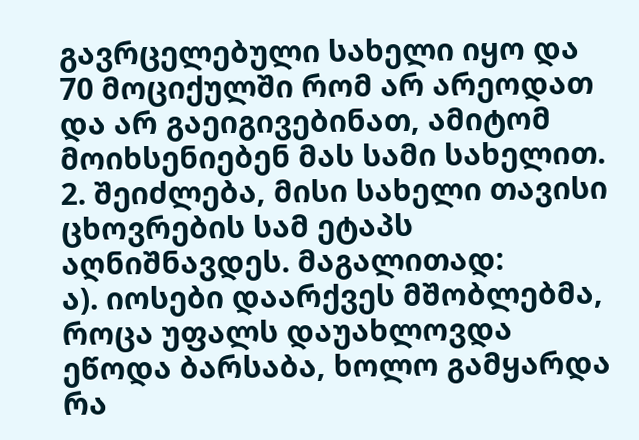გავრცელებული სახელი იყო და 70 მოციქულში რომ არ არეოდათ და არ გაეიგივებინათ, ამიტომ მოიხსენიებენ მას სამი სახელით.
2. შეიძლება, მისი სახელი თავისი ცხოვრების სამ ეტაპს აღნიშნავდეს. მაგალითად:
ა). იოსები დაარქვეს მშობლებმა, როცა უფალს დაუახლოვდა ეწოდა ბარსაბა, ხოლო გამყარდა რა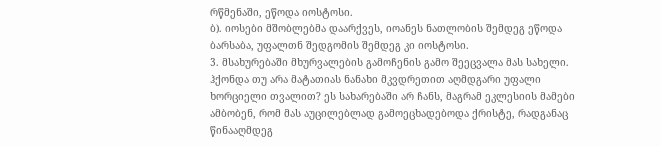რწმენაში, ეწოდა იოსტოსი.
ბ). იოსები მშობლებმა დაარქვეს, იოანეს ნათლობის შემდეგ ეწოდა ბარსაბა, უფალთნ შედგომის შემდეგ კი იოსტოსი.
3. მსახურებაში მხურვალების გამოჩენის გამო შეეცვალა მას სახელი.
ჰქონდა თუ არა მატათიას ნანახი მკვდრეთით აღმდგარი უფალი ხორციელი თვალით? ეს სახარებაში არ ჩანს, მაგრამ ეკლესიის მამები ამბობენ, რომ მას აუცილებლად გამოეცხადებოდა ქრისტე, რადგანაც წინააღმდეგ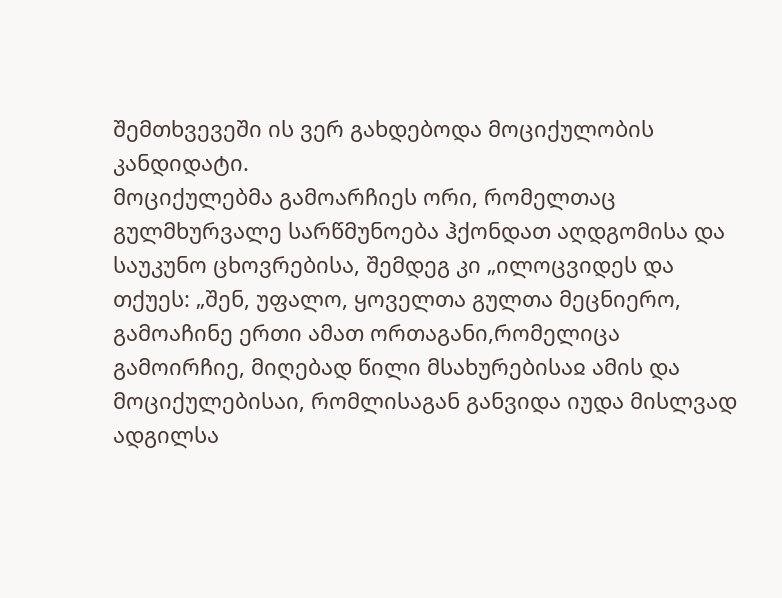შემთხვევეში ის ვერ გახდებოდა მოციქულობის კანდიდატი.
მოციქულებმა გამოარჩიეს ორი, რომელთაც გულმხურვალე სარწმუნოება ჰქონდათ აღდგომისა და საუკუნო ცხოვრებისა, შემდეგ კი „ილოცვიდეს და თქუეს: „შენ, უფალო, ყოველთა გულთა მეცნიერო, გამოაჩინე ერთი ამათ ორთაგანი,რომელიცა გამოირჩიე, მიღებად წილი მსახურებისაჲ ამის და მოციქულებისაი, რომლისაგან განვიდა იუდა მისლვად ადგილსა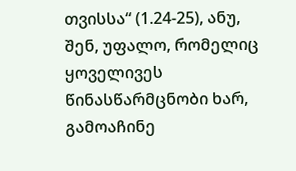თვისსა“ (1.24-25), ანუ, შენ, უფალო, რომელიც ყოველივეს წინასწარმცნობი ხარ, გამოაჩინე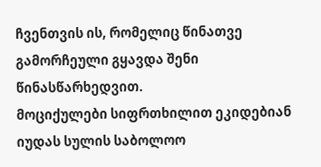ჩვენთვის ის, რომელიც წინათვე გამორჩეული გყავდა შენი წინასწარხედვით.
მოციქულები სიფრთხილით ეკიდებიან იუდას სულის საბოლოო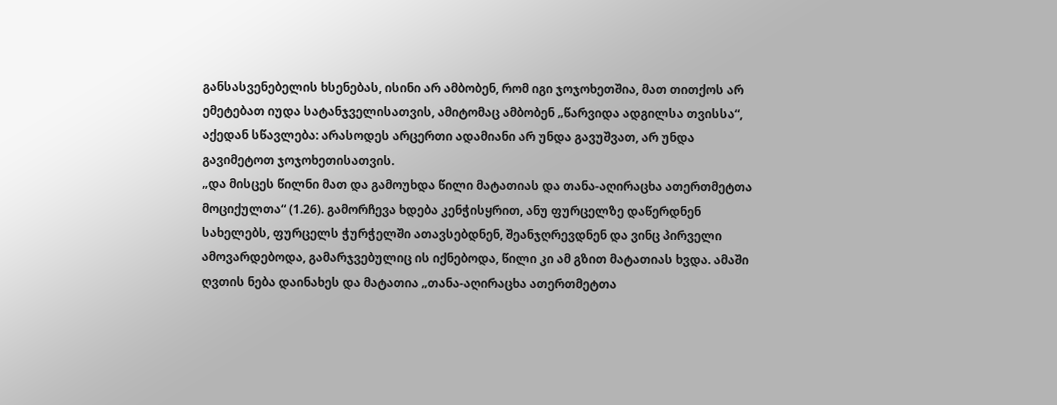განსასვენებელის ხსენებას, ისინი არ ამბობენ, რომ იგი ჯოჯოხეთშია, მათ თითქოს არ ემეტებათ იუდა სატანჯველისათვის, ამიტომაც ამბობენ „წარვიდა ადგილსა თვისსა“, აქედან სწავლება: არასოდეს არცერთი ადამიანი არ უნდა გავუშვათ, არ უნდა გავიმეტოთ ჯოჯოხეთისათვის.
„და მისცეს წილნი მათ და გამოუხდა წილი მატათიას და თანა-აღირაცხა ათერთმეტთა მოციქულთა“ (1.26). გამორჩევა ხდება კენჭისყრით, ანუ ფურცელზე დაწერდნენ სახელებს, ფურცელს ჭურჭელში ათავსებდნენ, შეანჯღრევდნენ და ვინც პირველი ამოვარდებოდა, გამარჯვებულიც ის იქნებოდა, წილი კი ამ გზით მატათიას ხვდა. ამაში ღვთის ნება დაინახეს და მატათია „თანა-აღირაცხა ათერთმეტთა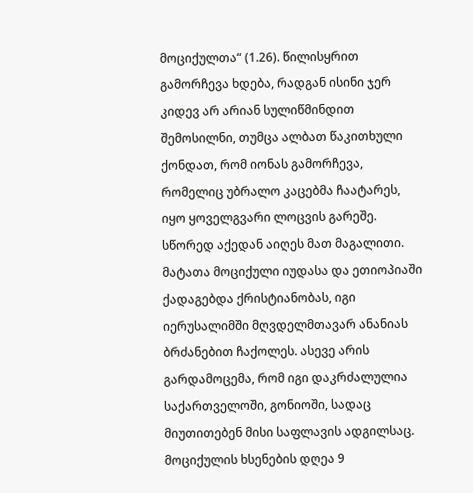მოციქულთა“ (1.26). წილისყრით გამორჩევა ხდება, რადგან ისინი ჯერ კიდევ არ არიან სულიწმინდით შემოსილნი, თუმცა ალბათ წაკითხული ქონდათ, რომ იონას გამორჩევა, რომელიც უბრალო კაცებმა ჩაატარეს, იყო ყოველგვარი ლოცვის გარეშე. სწორედ აქედან აიღეს მათ მაგალითი.
მატათა მოციქული იუდასა და ეთიოპიაში ქადაგებდა ქრისტიანობას, იგი იერუსალიმში მღვდელმთავარ ანანიას ბრძანებით ჩაქოლეს. ასევე არის გარდამოცემა, რომ იგი დაკრძალულია საქართველოში, გონიოში, სადაც მიუთითებენ მისი საფლავის ადგილსაც. მოციქულის ხსენების დღეა 9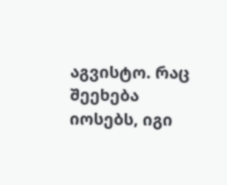აგვისტო. რაც შეეხება იოსებს, იგი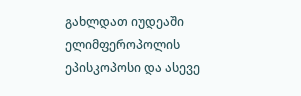გახლდათ იუდეაში ელიმფეროპოლის ეპისკოპოსი და ასევე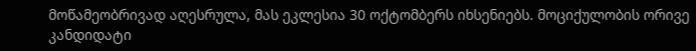მოწამეობრივად აღესრულა, მას ეკლესია 30 ოქტომბერს იხსენიებს. მოციქულობის ორივე კანდიდატი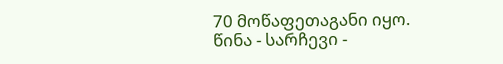70 მოწაფეთაგანი იყო.
წინა - სარჩევი -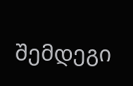შემდეგი